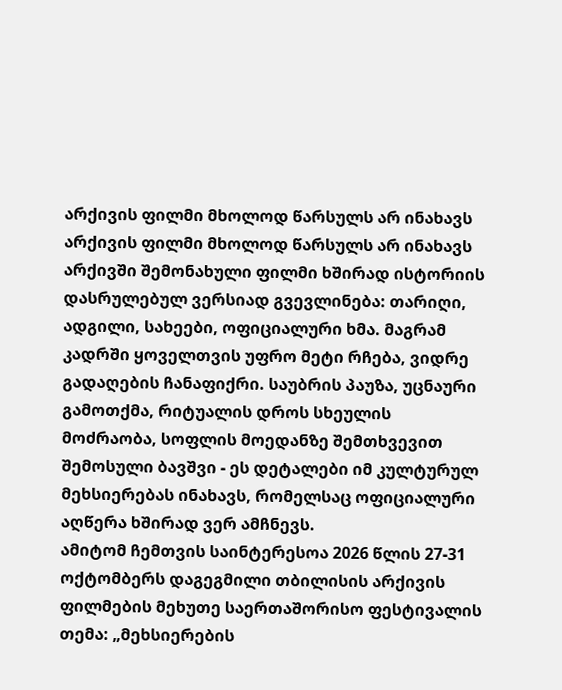არქივის ფილმი მხოლოდ წარსულს არ ინახავს
არქივის ფილმი მხოლოდ წარსულს არ ინახავს
არქივში შემონახული ფილმი ხშირად ისტორიის დასრულებულ ვერსიად გვევლინება: თარიღი, ადგილი, სახეები, ოფიციალური ხმა. მაგრამ კადრში ყოველთვის უფრო მეტი რჩება, ვიდრე გადაღების ჩანაფიქრი. საუბრის პაუზა, უცნაური გამოთქმა, რიტუალის დროს სხეულის მოძრაობა, სოფლის მოედანზე შემთხვევით შემოსული ბავშვი - ეს დეტალები იმ კულტურულ მეხსიერებას ინახავს, რომელსაც ოფიციალური აღწერა ხშირად ვერ ამჩნევს.
ამიტომ ჩემთვის საინტერესოა 2026 წლის 27-31 ოქტომბერს დაგეგმილი თბილისის არქივის ფილმების მეხუთე საერთაშორისო ფესტივალის თემა: „მეხსიერების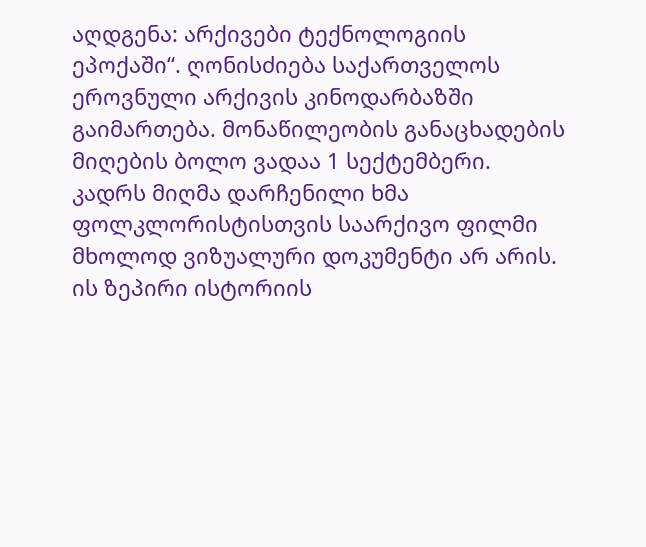აღდგენა: არქივები ტექნოლოგიის ეპოქაში“. ღონისძიება საქართველოს ეროვნული არქივის კინოდარბაზში გაიმართება. მონაწილეობის განაცხადების მიღების ბოლო ვადაა 1 სექტემბერი.
კადრს მიღმა დარჩენილი ხმა ფოლკლორისტისთვის საარქივო ფილმი მხოლოდ ვიზუალური დოკუმენტი არ არის. ის ზეპირი ისტორიის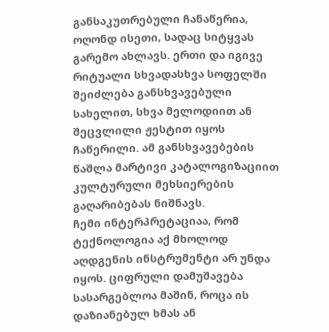განსაკუთრებული ჩანაწერია, ოღონდ ისეთი, სადაც სიტყვას გარემო ახლავს. ერთი და იგივე რიტუალი სხვადასხვა სოფელში შეიძლება განსხვავებული სახელით, სხვა მელოდიით ან შეცვლილი ჟესტით იყოს ჩაწერილი. ამ განსხვავებების წაშლა მარტივი კატალოგიზაციით კულტურული მეხსიერების გაღარიბებას ნიშნავს.
ჩემი ინტერპრეტაციაა, რომ ტექნოლოგია აქ მხოლოდ აღდგენის ინსტრუმენტი არ უნდა იყოს. ციფრული დამუშავება სასარგებლოა მაშინ, როცა ის დაზიანებულ ხმას ან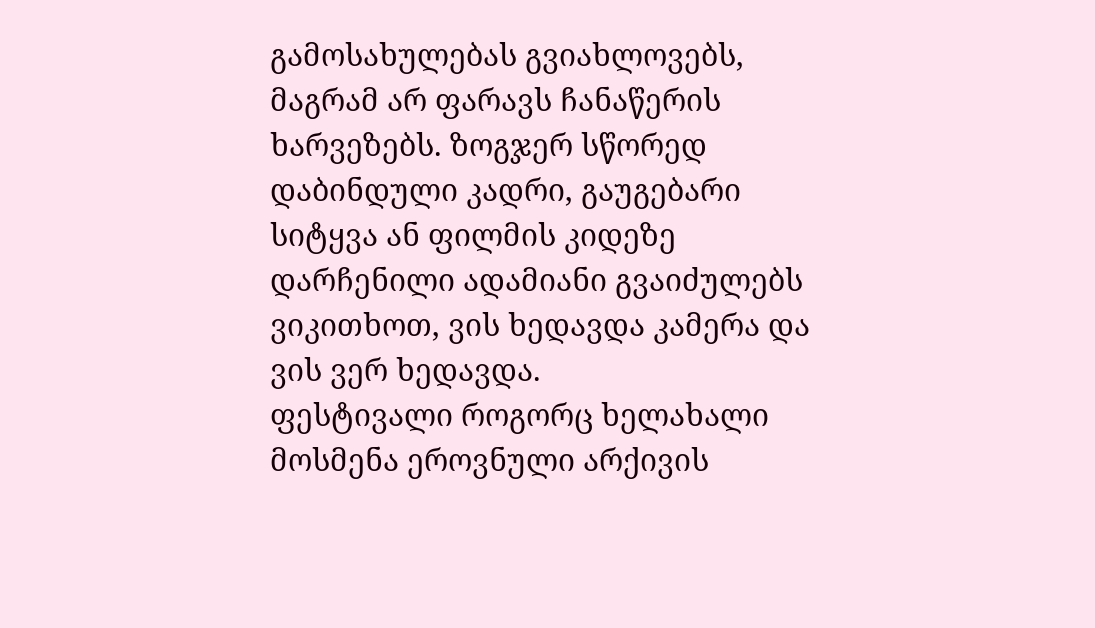გამოსახულებას გვიახლოვებს, მაგრამ არ ფარავს ჩანაწერის ხარვეზებს. ზოგჯერ სწორედ დაბინდული კადრი, გაუგებარი სიტყვა ან ფილმის კიდეზე დარჩენილი ადამიანი გვაიძულებს ვიკითხოთ, ვის ხედავდა კამერა და ვის ვერ ხედავდა.
ფესტივალი როგორც ხელახალი მოსმენა ეროვნული არქივის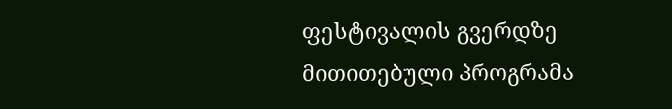ფესტივალის გვერდზე მითითებული პროგრამა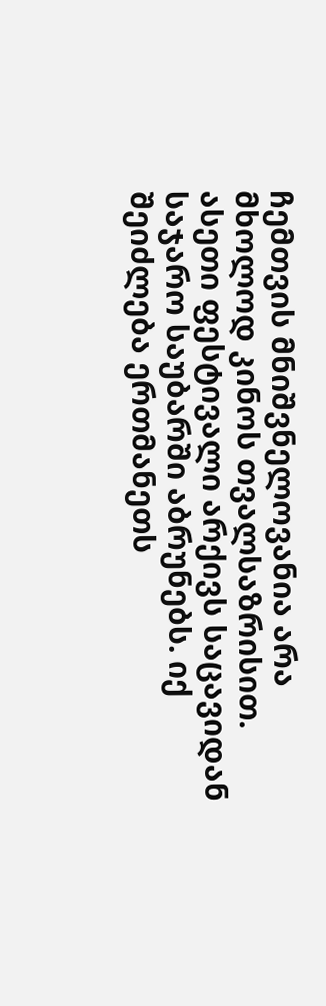ჩემთვის მნიშვნელოვანია არა მხოლოდ კინოს თვალსაზრისით. ასეთი ფესტივალი არქივს საცავიდან საჯარო საუბარში აბრუნებს. იქ შეიძლება ერთმანეთს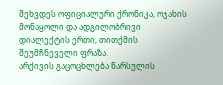შეხვდეს ოფიციალური ქრონიკა, ოჯახის მონაყოლი და ადგილობრივი დიალექტის ერთი, თითქმის შეუმჩნეველი ფრაზა.
არქივის გაცოცხლება წარსულის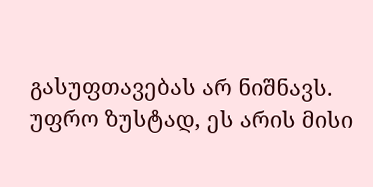გასუფთავებას არ ნიშნავს. უფრო ზუსტად, ეს არის მისი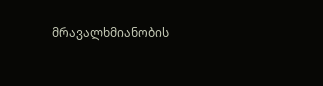მრავალხმიანობის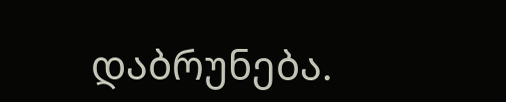დაბრუნება.